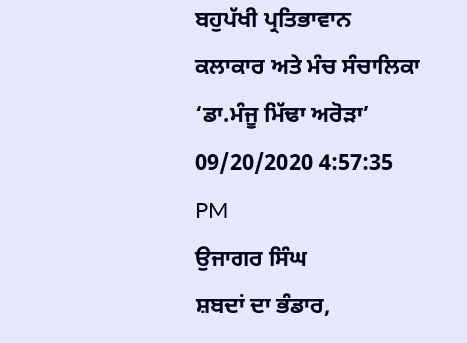ਬਹੁਪੱਖੀ ਪ੍ਰਤਿਭਾਵਾਨ ਕਲਾਕਾਰ ਅਤੇ ਮੰਚ ਸੰਚਾਲਿਕਾ ‘ਡਾ.ਮੰਜੂ ਮਿੱਢਾ ਅਰੋੜਾ’
09/20/2020 4:57:35 PM
ਉਜਾਗਰ ਸਿੰਘ
ਸ਼ਬਦਾਂ ਦਾ ਭੰਡਾਰ,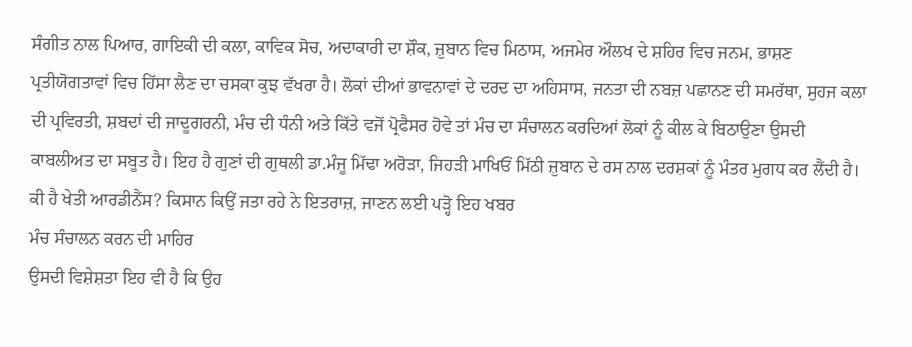ਸੰਗੀਤ ਨਾਲ ਪਿਆਰ, ਗਾਇਕੀ ਦੀ ਕਲਾ, ਕਾਵਿਕ ਸੋਚ, ਅਦਾਕਾਰੀ ਦਾ ਸ਼ੌਕ, ਜ਼ੁਬਾਨ ਵਿਚ ਮਿਠਾਸ, ਅਜਮੇਰ ਔਲਖ ਦੇ ਸ਼ਹਿਰ ਵਿਚ ਜਨਮ, ਭਾਸ਼ਣ ਪ੍ਰਤੀਯੋਗਤਾਵਾਂ ਵਿਚ ਹਿੱਸਾ ਲੈਣ ਦਾ ਚਸਕਾ ਕੁਝ ਵੱਖਰਾ ਹੈ। ਲੋਕਾਂ ਦੀਆਂ ਭਾਵਨਾਵਾਂ ਦੇ ਦਰਦ ਦਾ ਅਹਿਸਾਸ, ਜਨਤਾ ਦੀ ਨਬਜ਼ ਪਛਾਨਣ ਦੀ ਸਮਰੱਥਾ, ਸੁਹਜ ਕਲਾ ਦੀ ਪ੍ਰਵਿਰਤੀ, ਸ਼ਬਦਾਂ ਦੀ ਜਾਦੂਗਰਨੀ, ਮੰਚ ਦੀ ਧੰਨੀ ਅਤੇ ਕਿੱਤੇ ਵਜੋਂ ਪ੍ਰੋਫੈਸਰ ਹੋਵੇ ਤਾਂ ਮੰਚ ਦਾ ਸੰਚਾਲਨ ਕਰਦਿਆਂ ਲੋਕਾਂ ਨੂੰ ਕੀਲ ਕੇ ਬਿਠਾਉਣਾ ਉਸਦੀ ਕਾਬਲੀਅਤ ਦਾ ਸਬੂਤ ਹੈ। ਇਹ ਹੈ ਗੁਣਾਂ ਦੀ ਗੁਥਲੀ ਡਾ.ਮੰਜੂ ਮਿੱਢਾ ਅਰੋੜਾ, ਜਿਹੜੀ ਮਾਖਿਓਂ ਮਿੱਠੀ ਜ਼ੁਬਾਨ ਦੇ ਰਸ ਨਾਲ ਦਰਸ਼ਕਾਂ ਨੂੰ ਮੰਤਰ ਮੁਗਧ ਕਰ ਲੈਂਦੀ ਹੈ।
ਕੀ ਹੈ ਖੇਤੀ ਆਰਡੀਨੈਂਸ? ਕਿਸਾਨ ਕਿਉਂ ਜਤਾ ਰਹੇ ਨੇ ਇਤਰਾਜ਼, ਜਾਣਨ ਲਈ ਪੜ੍ਹੋ ਇਹ ਖਬਰ
ਮੰਚ ਸੰਚਾਲਨ ਕਰਨ ਦੀ ਮਾਹਿਰ
ਉਸਦੀ ਵਿਸ਼ੇਸ਼ਤਾ ਇਹ ਵੀ ਹੈ ਕਿ ਉਹ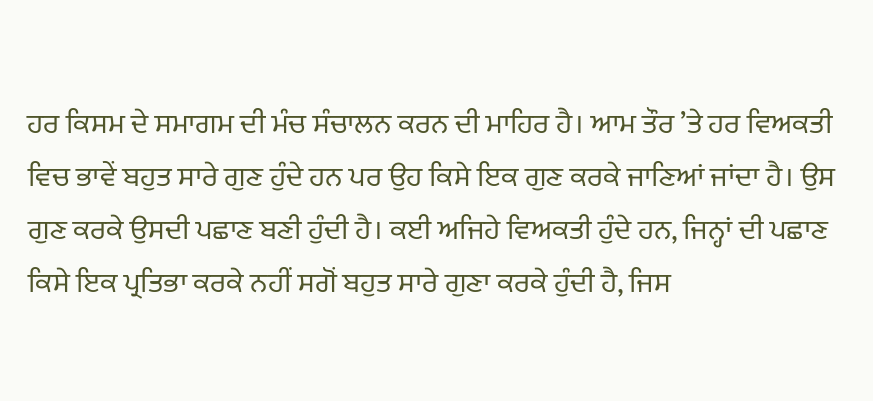ਹਰ ਕਿਸਮ ਦੇ ਸਮਾਗਮ ਦੀ ਮੰਚ ਸੰਚਾਲਨ ਕਰਨ ਦੀ ਮਾਹਿਰ ਹੈ। ਆਮ ਤੌਰ ’ਤੇ ਹਰ ਵਿਅਕਤੀ ਵਿਚ ਭਾਵੇਂ ਬਹੁਤ ਸਾਰੇ ਗੁਣ ਹੁੰਦੇ ਹਨ ਪਰ ਉਹ ਕਿਸੇ ਇਕ ਗੁਣ ਕਰਕੇ ਜਾਣਿਆਂ ਜਾਂਦਾ ਹੈ। ਉਸ ਗੁਣ ਕਰਕੇ ਉਸਦੀ ਪਛਾਣ ਬਣੀ ਹੁੰਦੀ ਹੈ। ਕਈ ਅਜਿਹੇ ਵਿਅਕਤੀ ਹੁੰਦੇ ਹਨ, ਜਿਨ੍ਹਾਂ ਦੀ ਪਛਾਣ ਕਿਸੇ ਇਕ ਪ੍ਰਤਿਭਾ ਕਰਕੇ ਨਹੀਂ ਸਗੋਂ ਬਹੁਤ ਸਾਰੇ ਗੁਣਾ ਕਰਕੇ ਹੁੰਦੀ ਹੈ, ਜਿਸ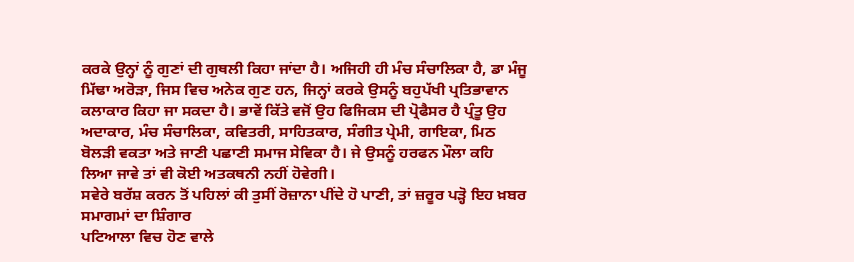ਕਰਕੇ ਉਨ੍ਹਾਂ ਨੂੰ ਗੁਣਾਂ ਦੀ ਗੁਥਲੀ ਕਿਹਾ ਜਾਂਦਾ ਹੈ। ਅਜਿਹੀ ਹੀ ਮੰਚ ਸੰਚਾਲਿਕਾ ਹੈ, ਡਾ ਮੰਜੂ ਮਿੱਢਾ ਅਰੋੜਾ, ਜਿਸ ਵਿਚ ਅਨੇਕ ਗੁਣ ਹਨ, ਜਿਨ੍ਹਾਂ ਕਰਕੇ ਉਸਨੂੰ ਬਹੁਪੱਖੀ ਪ੍ਰਤਿਭਾਵਾਨ ਕਲਾਕਾਰ ਕਿਹਾ ਜਾ ਸਕਦਾ ਹੈ। ਭਾਵੇਂ ਕਿੱਤੇ ਵਜੋਂ ਉਹ ਫਿਜਿਕਸ ਦੀ ਪ੍ਰੋਫੈਸਰ ਹੈ ਪ੍ਰੰਤੂ ਉਹ ਅਦਾਕਾਰ, ਮੰਚ ਸੰਚਾਲਿਕਾ, ਕਵਿਤਰੀ, ਸਾਹਿਤਕਾਰ, ਸੰਗੀਤ ਪ੍ਰੇਮੀ, ਗਾਇਕਾ, ਮਿਠ ਬੋਲੜੀ ਵਕਤਾ ਅਤੇ ਜਾਣੀ ਪਛਾਣੀ ਸਮਾਜ ਸੇਵਿਕਾ ਹੈ। ਜੇ ਉਸਨੂੰ ਹਰਫਨ ਮੌਲਾ ਕਹਿ ਲਿਆ ਜਾਵੇ ਤਾਂ ਵੀ ਕੋਈ ਅਤਕਥਨੀ ਨਹੀਂ ਹੋਵੇਗੀ।
ਸਵੇਰੇ ਬਰੱਸ਼ ਕਰਨ ਤੋਂ ਪਹਿਲਾਂ ਕੀ ਤੁਸੀਂ ਰੋਜ਼ਾਨਾ ਪੀਂਦੇ ਹੋ ਪਾਣੀ, ਤਾਂ ਜ਼ਰੂਰ ਪੜ੍ਹੋ ਇਹ ਖ਼ਬਰ
ਸਮਾਗਮਾਂ ਦਾ ਸ਼ਿੰਗਾਰ
ਪਟਿਆਲਾ ਵਿਚ ਹੋਣ ਵਾਲੇ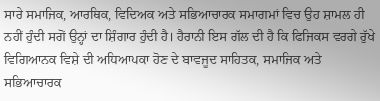ਸਾਰੇ ਸਮਾਜਿਕ, ਆਰਥਿਕ, ਵਿਦਿਅਕ ਅਤੇ ਸਭਿਆਚਾਰਕ ਸਮਾਗਮਾਂ ਵਿਚ ਉਹ ਸ਼ਾਮਲ ਹੀ ਨਹੀਂ ਹੁੰਦੀ ਸਗੋਂ ਉਨ੍ਹਾਂ ਦਾ ਸ਼ਿੰਗਾਰ ਹੁੰਦੀ ਹੈ। ਹੈਰਾਨੀ ਇਸ ਗੱਲ ਦੀ ਹੈ ਕਿ ਫਿਜਿਕਸ ਵਰਗੇ ਰੁੱਖੇ ਵਿਗਿਆਨਕ ਵਿਸ਼ੇ ਦੀ ਅਧਿਆਪਕਾ ਹੋਣ ਦੇ ਬਾਵਜੂਦ ਸਾਹਿਤਕ, ਸਮਾਜਿਕ ਅਤੇ ਸਭਿਆਚਾਰਕ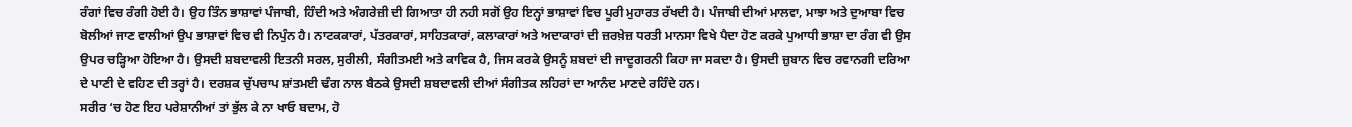ਰੰਗਾਂ ਵਿਚ ਰੰਗੀ ਹੋਈ ਹੈ। ਉਹ ਤਿੰਨ ਭਾਸ਼ਾਵਾਂ ਪੰਜਾਬੀ, ਹਿੰਦੀ ਅਤੇ ਅੰਗਰੇਜ਼ੀ ਦੀ ਗਿਆਤਾ ਹੀ ਨਹੀ ਸਗੋਂ ਉਹ ਇਨ੍ਹਾਂ ਭਾਸ਼ਾਵਾਂ ਵਿਚ ਪੂਰੀ ਮੁਹਾਰਤ ਰੱਖਦੀ ਹੈ। ਪੰਜਾਬੀ ਦੀਆਂ ਮਾਲਵਾ, ਮਾਝਾ ਅਤੇ ਦੁਆਬਾ ਵਿਚ ਬੋਲੀਆਂ ਜਾਣ ਵਾਲੀਆਂ ਉਪ ਭਾਸ਼ਾਵਾਂ ਵਿਚ ਵੀ ਨਿਪੁੰਨ ਹੈ। ਨਾਟਕਕਾਰਾਂ, ਪੱਤਰਕਾਰਾਂ, ਸਾਹਿਤਕਾਰਾਂ, ਕਲਾਕਾਰਾਂ ਅਤੇ ਅਦਾਕਾਰਾਂ ਦੀ ਜ਼ਰਖ਼ੇਜ਼ ਧਰਤੀ ਮਾਨਸਾ ਵਿਖੇ ਪੈਦਾ ਹੋਣ ਕਰਕੇ ਪੁਆਧੀ ਭਾਸ਼ਾ ਦਾ ਰੰਗ ਵੀ ਉਸ ਉਪਰ ਚੜ੍ਹਿਆ ਹੋਇਆ ਹੈ। ਉਸਦੀ ਸ਼ਬਦਾਵਲੀ ਇਤਨੀ ਸਰਲ, ਸੁਰੀਲੀ, ਸੰਗੀਤਮਈ ਅਤੇ ਕਾਵਿਕ ਹੈ, ਜਿਸ ਕਰਕੇ ਉਸਨੂੰ ਸ਼ਬਦਾਂ ਦੀ ਜਾਦੂਗਰਨੀ ਕਿਹਾ ਜਾ ਸਕਦਾ ਹੈ। ਉਸਦੀ ਜ਼ੁਬਾਨ ਵਿਚ ਰਵਾਨਗੀ ਦਰਿਆ ਦੇ ਪਾਣੀ ਦੇ ਵਹਿਣ ਦੀ ਤਰ੍ਹਾਂ ਹੈ। ਦਰਸ਼ਕ ਚੁੱਪਚਾਪ ਸ਼ਾਂਤਮਈ ਢੰਗ ਨਾਲ ਬੈਠਕੇ ਉਸਦੀ ਸ਼ਬਦਾਵਲੀ ਦੀਆਂ ਸੰਗੀਤਕ ਲਹਿਰਾਂ ਦਾ ਆਨੰਦ ਮਾਣਦੇ ਰਹਿੰਦੇ ਹਨ।
ਸਰੀਰ ‘ਚ ਹੋਣ ਇਹ ਪਰੇਸ਼ਾਨੀਆਂ ਤਾਂ ਭੁੱਲ ਕੇ ਨਾ ਖਾਓ ਬਦਾਮ, ਹੋ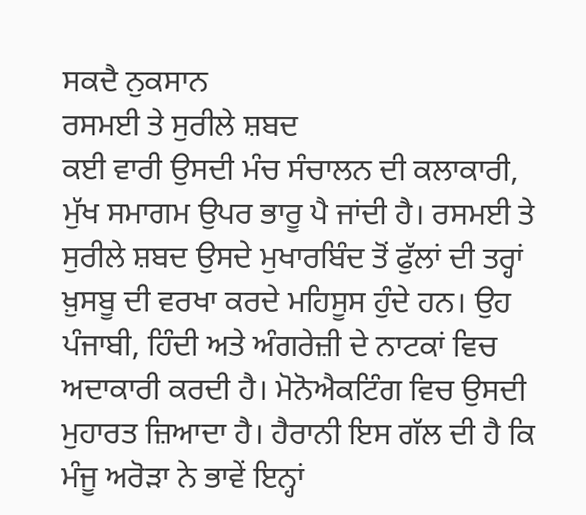ਸਕਦੈ ਨੁਕਸਾਨ
ਰਸਮਈ ਤੇ ਸੁਰੀਲੇ ਸ਼ਬਦ
ਕਈ ਵਾਰੀ ਉਸਦੀ ਮੰਚ ਸੰਚਾਲਨ ਦੀ ਕਲਾਕਾਰੀ, ਮੁੱਖ ਸਮਾਗਮ ਉਪਰ ਭਾਰੂ ਪੈ ਜਾਂਦੀ ਹੈ। ਰਸਮਈ ਤੇ ਸੁਰੀਲੇ ਸ਼ਬਦ ਉਸਦੇ ਮੁਖਾਰਬਿੰਦ ਤੋਂ ਫੁੱਲਾਂ ਦੀ ਤਰ੍ਹਾਂ ਖ਼ੁਸਬੂ ਦੀ ਵਰਖਾ ਕਰਦੇ ਮਹਿਸੂਸ ਹੁੰਦੇ ਹਨ। ਉਹ ਪੰਜਾਬੀ, ਹਿੰਦੀ ਅਤੇ ਅੰਗਰੇਜ਼ੀ ਦੇ ਨਾਟਕਾਂ ਵਿਚ ਅਦਾਕਾਰੀ ਕਰਦੀ ਹੈ। ਮੋਨੋਐਕਟਿੰਗ ਵਿਚ ਉਸਦੀ ਮੁਹਾਰਤ ਜ਼ਿਆਦਾ ਹੈ। ਹੈਰਾਨੀ ਇਸ ਗੱਲ ਦੀ ਹੈ ਕਿ ਮੰਜੂ ਅਰੋੜਾ ਨੇ ਭਾਵੇਂ ਇਨ੍ਹਾਂ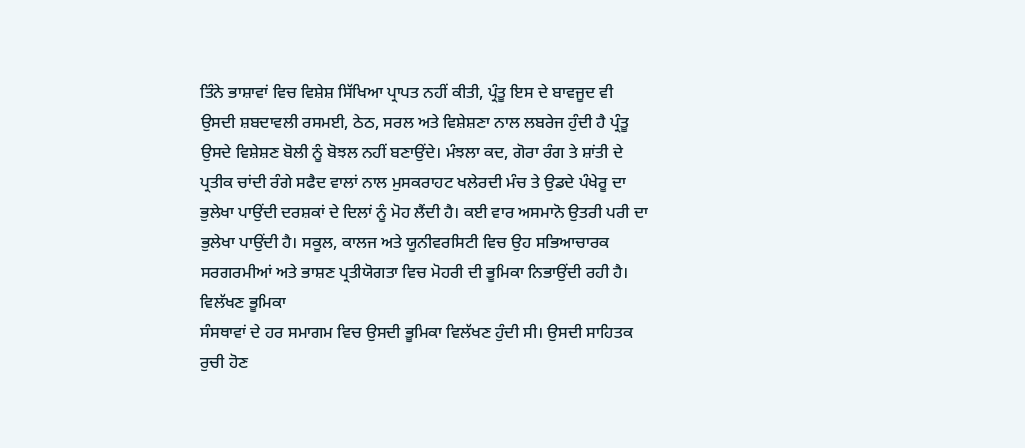ਤਿੰਨੇ ਭਾਸ਼ਾਵਾਂ ਵਿਚ ਵਿਸ਼ੇਸ਼ ਸਿੱਖਿਆ ਪ੍ਰਾਪਤ ਨਹੀਂ ਕੀਤੀ, ਪ੍ਰੰਤੂ ਇਸ ਦੇ ਬਾਵਜੂਦ ਵੀ ਉਸਦੀ ਸ਼ਬਦਾਵਲੀ ਰਸਮਈ, ਠੇਠ, ਸਰਲ ਅਤੇ ਵਿਸ਼ੇਸ਼ਣਾ ਨਾਲ ਲਬਰੇਜ ਹੁੰਦੀ ਹੈ ਪ੍ਰੰਤੂ ਉਸਦੇ ਵਿਸ਼ੇਸ਼ਣ ਬੋਲੀ ਨੂੰ ਬੋਝਲ ਨਹੀਂ ਬਣਾਉਂਦੇ। ਮੰਝਲਾ ਕਦ, ਗੋਰਾ ਰੰਗ ਤੇ ਸ਼ਾਂਤੀ ਦੇ ਪ੍ਰਤੀਕ ਚਾਂਦੀ ਰੰਗੇ ਸਫੈਦ ਵਾਲਾਂ ਨਾਲ ਮੁਸਕਰਾਹਟ ਖਲੇਰਦੀ ਮੰਚ ਤੇ ਉਡਦੇ ਪੰਖੇਰੂ ਦਾ ਭੁਲੇਖਾ ਪਾਉਂਦੀ ਦਰਸ਼ਕਾਂ ਦੇ ਦਿਲਾਂ ਨੂੰ ਮੋਹ ਲੈਂਦੀ ਹੈ। ਕਈ ਵਾਰ ਅਸਮਾਨੋ ਉਤਰੀ ਪਰੀ ਦਾ ਭੁਲੇਖਾ ਪਾਉਂਦੀ ਹੈ। ਸਕੂਲ, ਕਾਲਜ ਅਤੇ ਯੂਨੀਵਰਸਿਟੀ ਵਿਚ ਉਹ ਸਭਿਆਚਾਰਕ ਸਰਗਰਮੀਆਂ ਅਤੇ ਭਾਸ਼ਣ ਪ੍ਰਤੀਯੋਗਤਾ ਵਿਚ ਮੋਹਰੀ ਦੀ ਭੂਮਿਕਾ ਨਿਭਾਉਂਦੀ ਰਹੀ ਹੈ।
ਵਿਲੱਖਣ ਭੂਮਿਕਾ
ਸੰਸਥਾਵਾਂ ਦੇ ਹਰ ਸਮਾਗਮ ਵਿਚ ਉਸਦੀ ਭੂਮਿਕਾ ਵਿਲੱਖਣ ਹੁੰਦੀ ਸੀ। ਉਸਦੀ ਸਾਹਿਤਕ ਰੁਚੀ ਹੋਣ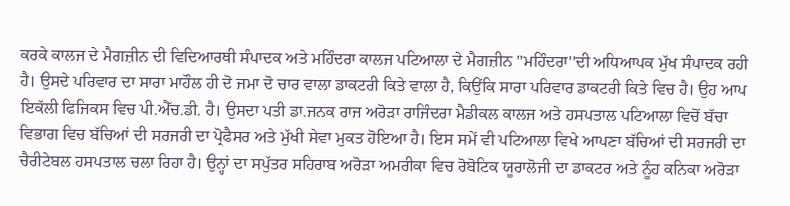ਕਰਕੇ ਕਾਲਜ ਦੇ ਮੈਗਜ਼ੀਨ ਦੀ ਵਿਦਿਆਰਥੀ ਸੰਪਾਦਕ ਅਤੇ ਮਹਿੰਦਰਾ ਕਾਲਜ ਪਟਿਆਲਾ ਦੇ ਮੈਗਜ਼ੀਨ ''ਮਹਿੰਦਰਾ''ਦੀ ਅਧਿਆਪਕ ਮੁੱਖ ਸੰਪਾਦਕ ਰਹੀ ਹੈ। ਉਸਦੇ ਪਰਿਵਾਰ ਦਾ ਸਾਰਾ ਮਾਹੌਲ ਹੀ ਦੋ ਜਮਾ ਦੋ ਚਾਰ ਵਾਲਾ ਡਾਕਟਰੀ ਕਿਤੇ ਵਾਲਾ ਹੈ, ਕਿਉਂਕਿ ਸਾਰਾ ਪਰਿਵਾਰ ਡਾਕਟਰੀ ਕਿਤੇ ਵਿਚ ਹੈ। ਉਹ ਆਪ ਇਕੱਲੀ ਫਿਜਿਕਸ ਵਿਚ ਪੀ.ਐੱਚ.ਡੀ. ਹੈ। ਉਸਦਾ ਪਤੀ ਡਾ.ਜਨਕ ਰਾਜ ਅਰੋੜਾ ਰਾਜਿੰਦਰਾ ਮੈਡੀਕਲ ਕਾਲਜ ਅਤੇ ਹਸਪਤਾਲ ਪਟਿਆਲਾ ਵਿਚੋਂ ਬੱਚਾ ਵਿਭਾਗ ਵਿਚ ਬੱਚਿਆਂ ਦੀ ਸਰਜਰੀ ਦਾ ਪ੍ਰੋਫੈਸਰ ਅਤੇ ਮੁੱਖੀ ਸੇਵਾ ਮੁਕਤ ਹੋਇਆ ਹੈ। ਇਸ ਸਮੇਂ ਵੀ ਪਟਿਆਲਾ ਵਿਖੇ ਆਪਣਾ ਬੱਚਿਆਂ ਦੀ ਸਰਜਰੀ ਦਾ ਚੈਰੀਟੇਬਲ ਹਸਪਤਾਲ ਚਲਾ ਰਿਹਾ ਹੈ। ਉਨ੍ਹਾਂ ਦਾ ਸਪੁੱਤਰ ਸਹਿਰਾਬ ਅਰੋੜਾ ਅਮਰੀਕਾ ਵਿਚ ਰੋਬੋਟਿਕ ਯੂਰਾਲੋਜੀ ਦਾ ਡਾਕਟਰ ਅਤੇ ਨੂੰਹ ਕਨਿਕਾ ਅਰੋੜਾ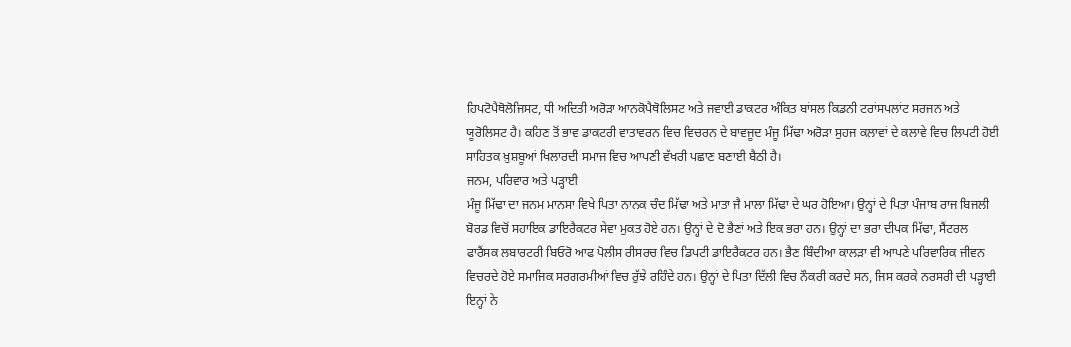ਹਿਪਟੋਪੈਥੋਲੋਜਿਸਟ, ਧੀ ਅਦਿਤੀ ਅਰੋੜਾ ਆਨਕੋਪੈਥੋਲਿਸਟ ਅਤੇ ਜਵਾਈ ਡਾਕਟਰ ਅੰਕਿਤ ਬਾਂਸਲ ਕਿਡਨੀ ਟਰਾਂਸਪਲਾਂਟ ਸਰਜਨ ਅਤੇ ਯੂਰੋਲਿਸਟ ਹੈ। ਕਹਿਣ ਤੋਂ ਭਾਵ ਡਾਕਟਰੀ ਵਾਤਾਵਰਨ ਵਿਚ ਵਿਚਰਨ ਦੇ ਬਾਵਜੂਦ ਮੰਜੂ ਮਿੱਢਾ ਅਰੋੜਾ ਸੁਹਜ ਕਲਾਵਾਂ ਦੇ ਕਲਾਵੇ ਵਿਚ ਲਿਪਟੀ ਹੋਈ ਸਾਹਿਤਕ ਖ਼ੁਸ਼ਬੂਆਂ ਖਿਲਾਰਦੀ ਸਮਾਜ ਵਿਚ ਆਪਣੀ ਵੱਖਰੀ ਪਛਾਣ ਬਣਾਈ ਬੈਠੀ ਹੈ।
ਜਨਮ, ਪਰਿਵਾਰ ਅਤੇ ਪੜ੍ਹਾਈ
ਮੰਜੂ ਮਿੱਢਾ ਦਾ ਜਨਮ ਮਾਨਸਾ ਵਿਖੇ ਪਿਤਾ ਨਾਨਕ ਚੰਦ ਮਿੱਢਾ ਅਤੇ ਮਾਤਾ ਜੈ ਮਾਲਾ ਮਿੱਢਾ ਦੇ ਘਰ ਹੋਇਆ। ਉਨ੍ਹਾਂ ਦੇ ਪਿਤਾ ਪੰਜਾਬ ਰਾਜ ਬਿਜਲੀ ਬੋਰਡ ਵਿਚੋਂ ਸਹਾਇਕ ਡਾਇਰੈਕਟਰ ਸੇਵਾ ਮੁਕਤ ਹੋਏ ਹਨ। ਉਨ੍ਹਾਂ ਦੇ ਦੋ ਭੈਣਾਂ ਅਤੇ ਇਕ ਭਰਾ ਹਨ। ਉਨ੍ਹਾਂ ਦਾ ਭਰਾ ਦੀਪਕ ਮਿੱਢਾ, ਸੈਂਟਰਲ ਫਾਰੈਂਸਕ ਲਬਾਰਟਰੀ ਬਿਓਰੋ ਆਫ ਪੋਲੀਸ ਰੀਸਰਚ ਵਿਚ ਡਿਪਟੀ ਡਾਇਰੈਕਟਰ ਹਨ। ਭੈਣ ਬਿੰਦੀਆ ਕਾਲੜਾ ਵੀ ਆਪਣੇ ਪਰਿਵਾਰਿਕ ਜੀਵਨ ਵਿਚਰਦੇ ਹੋਏ ਸਮਾਜਿਕ ਸਰਗਰਮੀਆਂ ਵਿਚ ਰੁੱਝੇ ਰਹਿੰਦੇ ਹਨ। ਉਨ੍ਹਾਂ ਦੇ ਪਿਤਾ ਦਿੱਲੀ ਵਿਚ ਨੌਕਰੀ ਕਰਦੇ ਸਨ, ਜਿਸ ਕਰਕੇ ਨਰਸਰੀ ਦੀ ਪੜ੍ਹਾਈ ਇਨ੍ਹਾਂ ਨੇ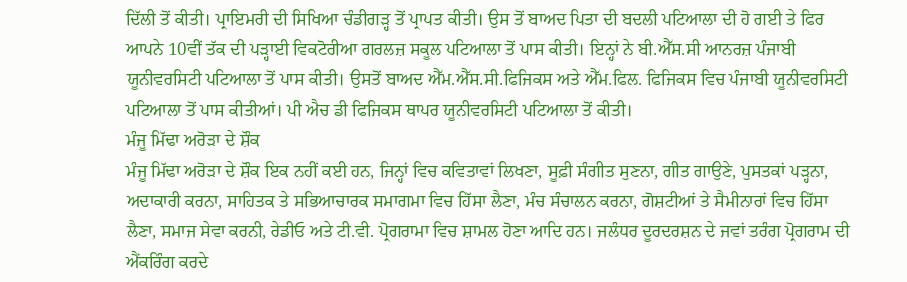ਦਿੱਲੀ ਤੋਂ ਕੀਤੀ। ਪ੍ਰਾਇਮਰੀ ਦੀ ਸਿਖਿਆ ਚੰਡੀਗੜ੍ਹ ਤੋਂ ਪ੍ਰਾਪਤ ਕੀਤੀ। ਉਸ ਤੋਂ ਬਾਅਦ ਪਿਤਾ ਦੀ ਬਦਲੀ ਪਟਿਆਲਾ ਦੀ ਹੋ ਗਈ ਤੇ ਫਿਰ ਆਪਨੇ 10ਵੀਂ ਤੱਕ ਦੀ ਪੜ੍ਹਾਈ ਵਿਕਟੋਰੀਆ ਗਰਲਜ਼ ਸਕੂਲ ਪਟਿਆਲਾ ਤੋਂ ਪਾਸ ਕੀਤੀ। ਇਨ੍ਹਾਂ ਨੇ ਬੀ.ਐੱਸ.ਸੀ ਆਨਰਜ਼ ਪੰਜਾਬੀ ਯੂਨੀਵਰਸਿਟੀ ਪਟਿਆਲਾ ਤੋਂ ਪਾਸ ਕੀਤੀ। ਉਸਤੋਂ ਬਾਅਦ ਐੱਮ.ਐੱਸ.ਸੀ.ਫਿਜਿਕਸ ਅਤੇ ਐੱਮ.ਫਿਲ. ਫਿਜਿਕਸ ਵਿਚ ਪੰਜਾਬੀ ਯੂਨੀਵਰਸਿਟੀ ਪਟਿਆਲਾ ਤੋਂ ਪਾਸ ਕੀਤੀਆਂ। ਪੀ ਐਚ ਡੀ ਫਿਜਿਕਸ ਥਾਪਰ ਯੂਨੀਵਰਸਿਟੀ ਪਟਿਆਲਾ ਤੋਂ ਕੀਤੀ।
ਮੰਜੂ ਮਿੱਢਾ ਅਰੋੜਾ ਦੇ ਸ਼ੌਕ
ਮੰਜੂ ਮਿੱਢਾ ਅਰੋੜਾ ਦੇ ਸ਼ੌਕ ਇਕ ਨਹੀਂ ਕਈ ਹਨ, ਜਿਨ੍ਹਾਂ ਵਿਚ ਕਵਿਤਾਵਾਂ ਲਿਖਣਾ, ਸੂਫ਼ੀ ਸੰਗੀਤ ਸੁਣਨਾ, ਗੀਤ ਗਾਉਣੇ, ਪੁਸਤਕਾਂ ਪੜ੍ਹਨਾ, ਅਦਾਕਾਰੀ ਕਰਨਾ, ਸਾਹਿਤਕ ਤੇ ਸਭਿਆਚਾਰਕ ਸਮਾਗਮਾ ਵਿਚ ਹਿੱਸਾ ਲੈਣਾ, ਮੰਚ ਸੰਚਾਲਨ ਕਰਨਾ, ਗੋਸ਼ਟੀਆਂ ਤੇ ਸੈਮੀਨਾਰਾਂ ਵਿਚ ਹਿੱਸਾ ਲੈਣਾ, ਸਮਾਜ ਸੇਵਾ ਕਰਨੀ, ਰੇਡੀਓ ਅਤੇ ਟੀ.ਵੀ. ਪ੍ਰੋਗਰਾਮਾ ਵਿਚ ਸ਼ਾਮਲ ਹੋਣਾ ਆਦਿ ਹਨ। ਜਲੰਧਰ ਦੂਰਦਰਸ਼ਨ ਦੇ ਜਵਾਂ ਤਰੰਗ ਪ੍ਰੋਗਰਾਮ ਦੀ ਐਂਕਰਿੰਗ ਕਰਦੇ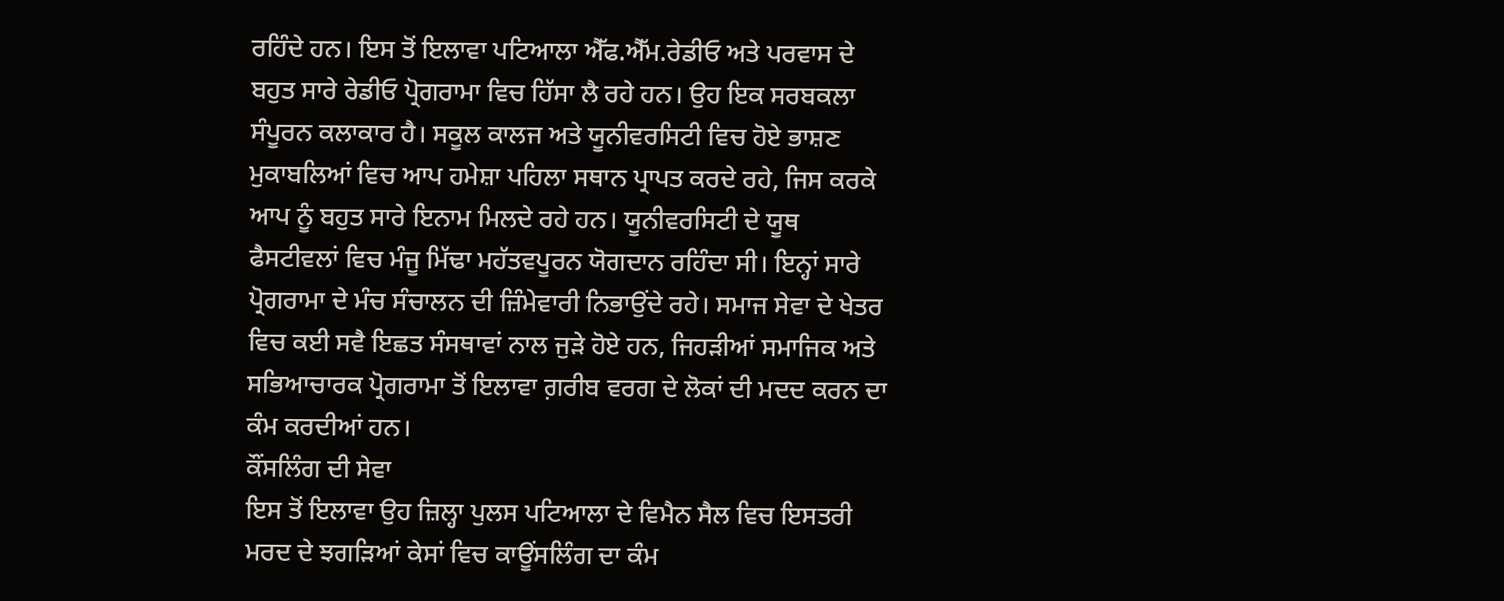ਰਹਿੰਦੇ ਹਨ। ਇਸ ਤੋਂ ਇਲਾਵਾ ਪਟਿਆਲਾ ਐੱਫ.ਐੱਮ.ਰੇਡੀਓ ਅਤੇ ਪਰਵਾਸ ਦੇ ਬਹੁਤ ਸਾਰੇ ਰੇਡੀਓ ਪ੍ਰੋਗਰਾਮਾ ਵਿਚ ਹਿੱਸਾ ਲੈ ਰਹੇ ਹਨ। ਉਹ ਇਕ ਸਰਬਕਲਾ ਸੰਪੂਰਨ ਕਲਾਕਾਰ ਹੈ। ਸਕੂਲ ਕਾਲਜ ਅਤੇ ਯੂਨੀਵਰਸਿਟੀ ਵਿਚ ਹੋਏ ਭਾਸ਼ਣ ਮੁਕਾਬਲਿਆਂ ਵਿਚ ਆਪ ਹਮੇਸ਼ਾ ਪਹਿਲਾ ਸਥਾਨ ਪ੍ਰਾਪਤ ਕਰਦੇ ਰਹੇ, ਜਿਸ ਕਰਕੇ ਆਪ ਨੂੰ ਬਹੁਤ ਸਾਰੇ ਇਨਾਮ ਮਿਲਦੇ ਰਹੇ ਹਨ। ਯੂਨੀਵਰਸਿਟੀ ਦੇ ਯੂਥ ਫੈਸਟੀਵਲਾਂ ਵਿਚ ਮੰਜੂ ਮਿੱਢਾ ਮਹੱਤਵਪੂਰਨ ਯੋਗਦਾਨ ਰਹਿੰਦਾ ਸੀ। ਇਨ੍ਹਾਂ ਸਾਰੇ ਪ੍ਰੋਗਰਾਮਾ ਦੇ ਮੰਚ ਸੰਚਾਲਨ ਦੀ ਜ਼ਿੰਮੇਵਾਰੀ ਨਿਭਾਉਂਦੇ ਰਹੇ। ਸਮਾਜ ਸੇਵਾ ਦੇ ਖੇਤਰ ਵਿਚ ਕਈ ਸਵੈ ਇਛਤ ਸੰਸਥਾਵਾਂ ਨਾਲ ਜੁੜੇ ਹੋਏ ਹਨ, ਜਿਹੜੀਆਂ ਸਮਾਜਿਕ ਅਤੇ ਸਭਿਆਚਾਰਕ ਪ੍ਰੋਗਰਾਮਾ ਤੋਂ ਇਲਾਵਾ ਗ਼ਰੀਬ ਵਰਗ ਦੇ ਲੋਕਾਂ ਦੀ ਮਦਦ ਕਰਨ ਦਾ ਕੰਮ ਕਰਦੀਆਂ ਹਨ।
ਕੌਂਸਲਿੰਗ ਦੀ ਸੇਵਾ
ਇਸ ਤੋਂ ਇਲਾਵਾ ਉਹ ਜ਼ਿਲ੍ਹਾ ਪੁਲਸ ਪਟਿਆਲਾ ਦੇ ਵਿਮੈਨ ਸੈਲ ਵਿਚ ਇਸਤਰੀ ਮਰਦ ਦੇ ਝਗੜਿਆਂ ਕੇਸਾਂ ਵਿਚ ਕਾਊਂਸਲਿੰਗ ਦਾ ਕੰਮ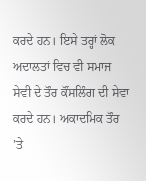ਕਰਦੇ ਹਨ। ਇਸੇ ਤਰ੍ਹਾਂ ਲੋਕ ਅਦਾਲਤਾਂ ਵਿਚ ਵੀ ਸਮਾਜ ਸੇਵੀ ਦੇ ਤੌਰ ਕੌਂਸਲਿੰਗ ਦੀ ਸੇਵਾ ਕਰਦੇ ਹਨ। ਅਕਾਦਮਿਕ ਤੌਰ ’ਤੇ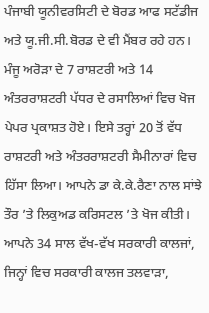ਪੰਜਾਬੀ ਯੂਨੀਵਰਸਿਟੀ ਦੇ ਬੋਰਡ ਆਫ ਸਟੱਡੀਜ ਅਤੇ ਯੂ.ਜੀ.ਸੀ.ਬੋਰਡ ਦੇ ਵੀ ਮੈਂਬਰ ਰਹੇ ਹਨ। ਮੰਜੂ ਅਰੋੜਾ ਦੇ 7 ਰਾਸ਼ਟਰੀ ਅਤੇ 14 ਅੰਤਰਰਾਸ਼ਟਰੀ ਪੱਧਰ ਦੇ ਰਸਾਲਿਆਂ ਵਿਚ ਖੋਜ ਪੇਪਰ ਪ੍ਰਕਾਸ਼ਤ ਹੋਏ। ਇਸੇ ਤਰ੍ਹਾਂ 20 ਤੋਂ ਵੱਧ ਰਾਸ਼ਟਰੀ ਅਤੇ ਅੰਤਰਰਾਸ਼ਟਰੀ ਸੈਮੀਨਾਰਾਂ ਵਿਚ ਹਿੱਸਾ ਲਿਆ। ਆਪਨੇ ਡਾ ਕੇ.ਕੇ.ਰੈਣਾ ਨਾਲ ਸਾਂਝੇ ਤੌਰ ’ਤੇ ਲਿਕੁਅਡ ਕਰਿਸਟਲ ’ਤੇ ਖੋਜ ਕੀਤੀ। ਆਪਨੇ 34 ਸਾਲ ਵੱਖ-ਵੱਖ ਸਰਕਾਰੀ ਕਾਲਜਾਂ, ਜਿਨ੍ਹਾਂ ਵਿਚ ਸਰਕਾਰੀ ਕਾਲਜ ਤਲਵਾੜਾ,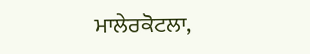ਮਾਲੇਰਕੋਟਲਾ,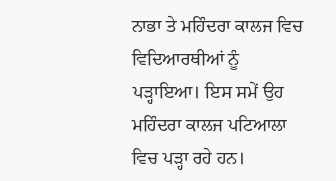ਨਾਭਾ ਤੇ ਮਹਿੰਦਰਾ ਕਾਲਜ ਵਿਚ ਵਿਦਿਆਰਥੀਆਂ ਨੂੰ ਪੜ੍ਹਾਇਆ। ਇਸ ਸਮੇਂ ਉਹ ਮਹਿੰਦਰਾ ਕਾਲਜ ਪਟਿਆਲਾ ਵਿਚ ਪੜ੍ਹਾ ਰਹੇ ਹਨ।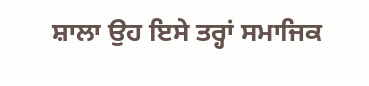ਸ਼ਾਲਾ ਉਹ ਇਸੇ ਤਰ੍ਹਾਂ ਸਮਾਜਿਕ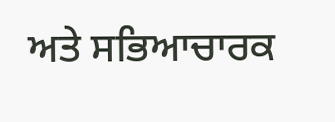ਅਤੇ ਸਭਿਆਚਾਰਕ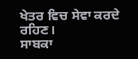ਖੇਤਰ ਵਿਚ ਸੇਵਾ ਕਰਦੇ ਰਹਿਣ।
ਸਾਬਕਾ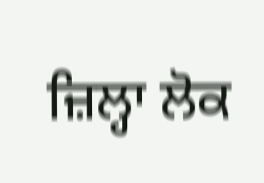ਜ਼ਿਲ੍ਹਾ ਲੋਕ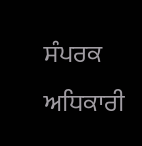ਸੰਪਰਕ ਅਧਿਕਾਰੀ